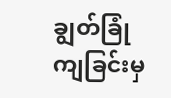ချွတ်ခြုံကျခြင်းမှ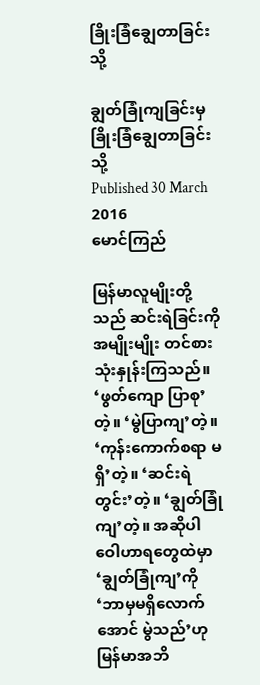ခြိုးခြံချွေတာခြင်းသို့

ချွတ်ခြုံကျခြင်းမှ ခြိုးခြံချွေတာခြင်းသို့
Published 30 March 2016
မောင်ကြည်

မြန်မာလူမျိုးတို့သည် ဆင်းရဲခြင်းကို အမျိုးမျိုး တင်စားသုံးနှုန်းကြသည်။ ‘ဖွတ်ကျော ပြာစု’တဲ့။ ‘မွဲပြာကျ’တဲ့။ ‘ကုန်းကောက်စရာ မရှိ’တဲ့။ ‘ဆင်းရဲတွင်း’တဲ့။ ‘ချွတ်ခြုံကျ’တဲ့။ အဆိုပါ ဝေါဟာရတွေထဲမှာ ‘ချွတ်ခြုံကျ’ကို ‘ဘာမှမရှိလောက်အောင် မွဲသည်’ဟု မြန်မာအဘိ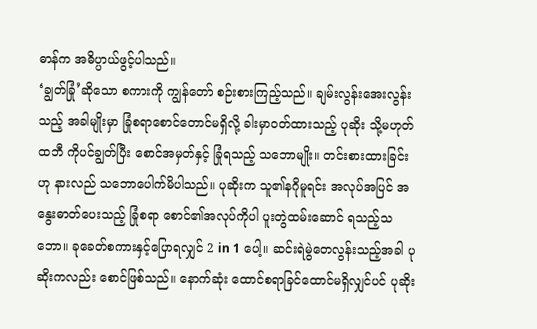ဓာန်က အဓိပ္ပာယ်ဖွင့်ပါသည်။
‘ချွတ်ခြုံ’ဆိုသော စကားကို ကျွန်တော် စဉ်းစားကြည့်သည်။ ချမ်းလွန်းအေးလွန်းသည့် အခါမျိုးမှာ ခြုံစရာစောင်တောင်မရှိလို့ ခါးမှာဝတ်ထားသည့် ပုဆိုး သို့မဟုတ် ထဘီ ကိုပင်ချွတ်ပြီး စောင်အမှတ်နှင့် ခြုံရသည့် သဘောမျိုး။ တင်းစားထားခြင်းဟု နားလည် သဘောပေါက်မိပါသည်။ ပုဆိုးက သူ၏နဂိုမူရင်း အလုပ်အပြင် အနွေးဓာတ်ပေးသည့် ခြုံစရာ စောင်၏အလုပ်ကိုပါ ပူးတွဲထမ်းဆောင် ရသည့်သဘော။ ခုခေတ်စကားနှင့်ပြောရလျှင် 2 in 1 ပေါ့။ ဆင်းရဲမွဲတေလွန်းသည့်အခါ ပုဆိုးကလည်း စောင်ဖြစ်သည်။ နောက်ဆုံး ထောင်စရာခြင်ထောင်မရှိလျှင်ပင် ပုဆိုး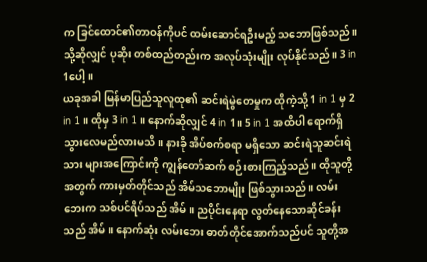က ခြင်ထောင်၏တာဝန်ကိုပင် ထမ်းဆောင်ရဦးမည့် သဘောဖြစ်သည်။ သို့ဆိုလျှင် ပုဆိုး တစ်ထည်တည်းက အလုပ်သုံးမျိုး လုပ်နိုင်သည်။ 3 in 1ပေါ့။
ယခုအခါ မြန်မာပြည်သူလူထု၏ ဆင်းရဲမွဲတေမှုက ထိုကဲ့သို့ 1 in 1 မှ 2 in 1 ။ ထိုမှ 3 in 1 ။ နောက်ဆိုလျှင် 4 in 1။ 5 in 1 အထိပါ ရောက်ရှိသွားလေမည်လားမသိ။ နားခို အိပ်စက်စရာ မရှိသော ဆင်းရဲသူဆင်းရဲသား များအကြောင်းကို ကျွန်တော်ဆက် စဉ်းစားကြည့်သည်။ ထိုသူတို့အတွက် ကားမှတ်တိုင်သည် အိမ်သဘောမျိုး ဖြစ်သွားသည်။ လမ်းဘေးက သစ်ပင်ရိပ်သည် အိမ်။ ညပိုင်းနေရာ လွတ်နေသောဆိုင်ခန်းသည် အိမ်။ နောက်ဆုံး လမ်းဘေး ဓာတ်တိုင်အောက်သည်ပင် သူတို့အ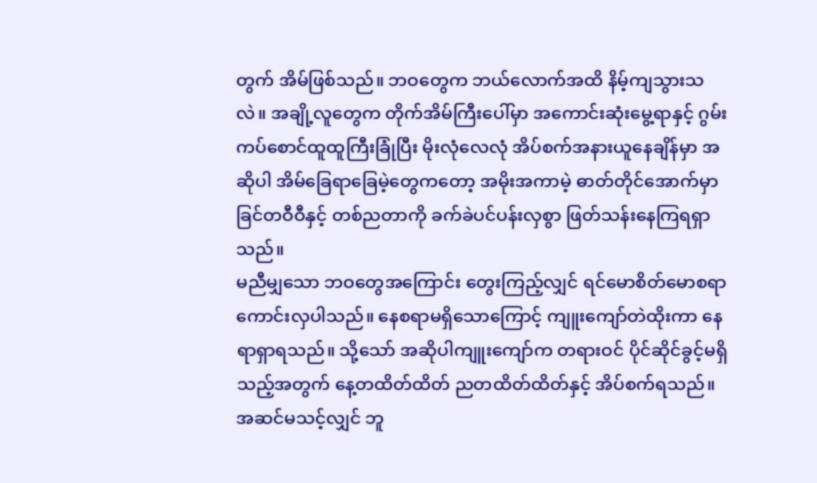တွက် အိမ်ဖြစ်သည်။ ဘဝတွေက ဘယ်လောက်အထိ နိမ့်ကျသွားသလဲ။ အချို့လူတွေက တိုက်အိမ်ကြီးပေါ်မှာ အကောင်းဆုံးမွေ့ရာနှင့် ဂွမ်းကပ်စောင်ထူထူကြီးခြုံပြီး မိုးလုံလေလုံ အိပ်စက်အနားယူနေချိန်မှာ အဆိုပါ အိမ်ခြေရာခြေမဲ့တွေကတော့ အမိုးအကာမဲ့ ဓာတ်တိုင်အောက်မှာ ခြင်တဝီဝီနှင့် တစ်ညတာကို ခက်ခဲပင်ပန်းလှစွာ ဖြတ်သန်းနေကြရရှာသည်။
မညီမျှသော ဘဝတွေအကြောင်း တွေးကြည့်လျှင် ရင်မောစိတ်မောစရာ ကောင်းလှပါသည်။ နေစရာမရှိသောကြောင့် ကျူးကျော်တဲထိုးကာ နေရာရှာရသည်။ သို့သော် အဆိုပါကျူးကျော်က တရားဝင် ပိုင်ဆိုင်ခွင့်မရှိသည့်အတွက် နေ့တထိတ်ထိတ် ညတထိတ်ထိတ်နှင့် အိပ်စက်ရသည်။ အဆင်မသင့်လျှင် ဘူ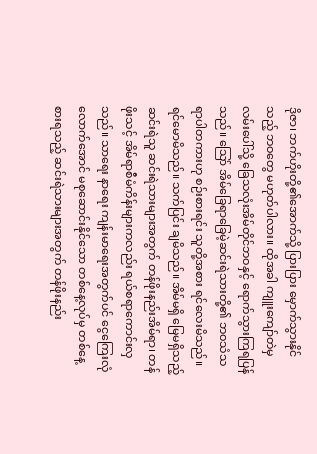ဒိုဇာ၊ ဘက်ဟိုးတို့၏အောက်သို့ ပြားပြား မှောက်သွားနိုင်သည့် ဘဝတွေ မဟုတ်ပါလား။ ထိုအခါ ကျူးကျော်တဲမှ လမ်းပေါ်သို့ ခြေသလုံးအိမ်တိုင်ဘဝနှင့် ရောက်သွားကြရပြန်သည်။ သြော် အိမ်ခြေရာခြေမဲ့ဆင်းရဲသားတို့၏ ဘဝသံသရာပါတကားဟု စဉ်းစားရင်း သူတို့အစား ရင်လေးမိသည်။ ရင်မောမိသည်။ သက်ပြင်း ချမိသည်။ အိမ်မရှိ မြေမရှိသည့် ဆင်းရဲသူ ဆင်းရဲသားများအတွက် တန်ဖိုးနည်းအိမ်ရာ၊ တန်ဖိုးသင့် အိမ်ရာစီမံကိန်းများကလည်း ရယ်စရာကောင်းလှသည်။ သာရေး နာရေး ကျန်းမာရေးအတွက်ပင် ငွေကြေးလုံလောက်အောင် မစုဆောင်းနိုင်သော တစ်နေ့လုပ်မှ တစ်နေ့စားရသည့် ဆင်းရဲသားများအတွက် တန်ဖိုးနည်း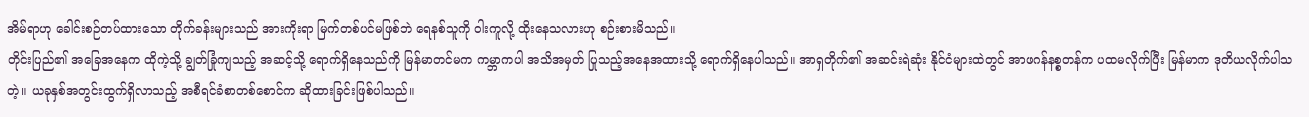အိမ်ရာဟု ခေါင်းစဉ်တပ်ထားသော တိုက်ခန်းများသည် အားကိုးရာ မြက်တစ်ပင်မဖြစ်ဘဲ ရေနစ်သူကို ဝါးကူလို့ ထိုးနေသလားဟု စဉ်းစားမိသည်။
တိုင်းပြည်၏ အခြေအနေက ထိုကဲ့သို့ ချွတ်ခြုံကျသည့် အဆင့်သို့ ရောက်ရှိနေသည်ကို မြန်မာတင်မက ကမ္ဘာကပါ အသိအမှတ် ပြုသည့်အနေအထားသို့ ရောက်ရှိနေပါသည်။ အာရှတိုက်၏ အဆင်းရဲဆုံး နိုင်ငံများထဲတွင် အာဖဂန်နစ္စတန်က ပထမလိုက်ပြီး မြန်မာက ဒုတိယလိုက်ပါသတဲ့။ ယခုနှစ်အတွင်းထွက်ရှိလာသည့် အစီရင်ခံစာတစ်စောင်က ဆိုထားခြင်းဖြစ်ပါသည်။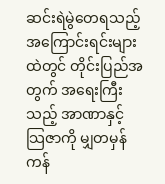ဆင်းရဲမွဲတေရသည့် အကြောင်းရင်းများထဲတွင် တိုင်းပြည်အတွက် အရေးကြီးသည့် အာဏာနှင့် သြဇာကို မျှတမှန်ကန်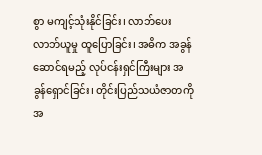စွာ မကျင့်သုံးနိုင်ခြင်း၊ လာဘ်ပေးလာဘ်ယူမှု ထူပြောခြင်း၊ အဓိက အခွန်ဆောင်ရမည့် လုပ်ငန်းရှင်ကြီးများ အခွန်ရှောင်ခြင်း၊ တိုင်းပြည်သယံဇာတကို အ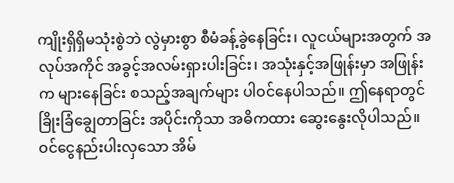ကျိုးရှိရှိမသုံးစွဲဘဲ လွဲမှားစွာ စီမံခန့်ခွဲနေခြင်း၊ လူငယ်များအတွက် အလုပ်အကိုင် အခွင့်အလမ်းရှားပါးခြင်း၊ အသုံးနှင့်အဖြုန်းမှာ အဖြုန်းက များနေခြင်း စသည့်အချက်များ ပါဝင်နေပါသည်။ ဤနေရာတွင် ခြိုးခြံချွေတာခြင်း အပိုင်းကိုသာ အဓိကထား ဆွေးနွေးလိုပါသည်။
ဝင်ငွေနည်းပါးလှသော အိမ်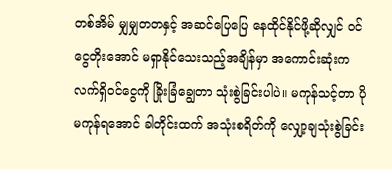တစ်အိမ် မျှမျှတတနှင့် အဆင်ပြေပြေ နေထိုင်နိုင်ဖို့ဆိုလျှင် ဝင်ငွေတိုးအောင် မရှာနိုင်သေးသည့်အချိန်မှာ အကောင်းဆုံးက လက်ရှိဝင်ငွေကို ခြိုးခြံချွေတာ သုံးစွဲခြင်းပါပဲ။ မကုန်သင့်တာ ပိုမကုန်ရအောင် ခါတိုင်းထက် အသုံးစရိတ်ကို လျှော့ချသုံးစွဲခြင်း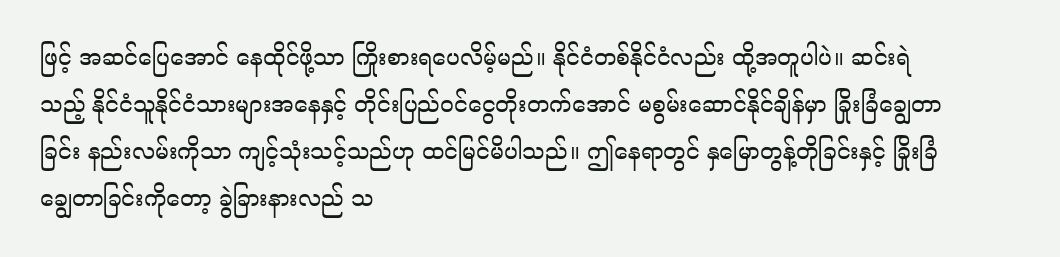ဖြင့် အဆင်ပြေအောင် နေထိုင်ဖို့သာ ကြိုးစားရပေလိမ့်မည်။ နိုင်ငံတစ်နိုင်ငံလည်း ထို့အတူပါပဲ။ ဆင်းရဲသည့် နိုင်ငံသူနိုင်ငံသားများအနေနှင့် တိုင်းပြည်ဝင်ငွေတိုးတက်အောင် မစွမ်းဆောင်နိုင်ချိန်မှာ ခြိုးခြံချွေတာခြင်း နည်းလမ်းကိုသာ ကျင့်သုံးသင့်သည်ဟု ထင်မြင်မိပါသည်။ ဤနေရာတွင် နှမြောတွန့်တိုခြင်းနှင့် ခြိုးခြံချွေတာခြင်းကိုတော့ ခွဲခြားနားလည် သ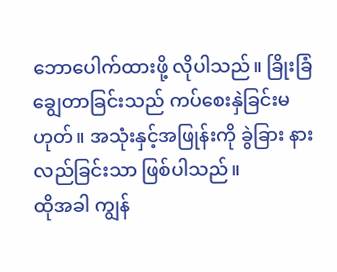ဘောပေါက်ထားဖို့ လိုပါသည်။ ခြိုးခြံချွေတာခြင်းသည် ကပ်စေးနှဲခြင်းမဟုတ်။ အသုံးနှင့်အဖြုန်းကို ခွဲခြား နားလည်ခြင်းသာ ဖြစ်ပါသည်။
ထိုအခါ ကျွန်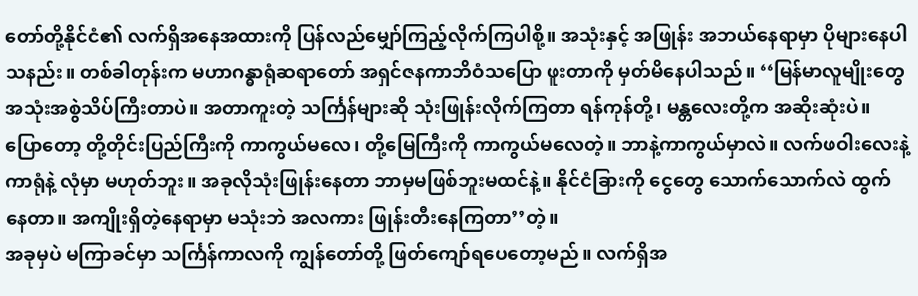တော်တို့နိုင်ငံ၏ လက်ရှိအနေအထားကို ပြန်လည်မျှော်ကြည့်လိုက်ကြပါစို့။ အသုံးနှင့် အဖြုန်း အဘယ်နေရာမှာ ပိုများနေပါသနည်း။ တစ်ခါတုန်းက မဟာဂန္ဓာရုံဆရာတော် အရှင်ဇနကာဘိဝံသပြော ဖူးတာကို မှတ်မိနေပါသည်။ ‘‘မြန်မာလူမျိုးတွေ အသုံးအစွဲသိပ်ကြီးတာပဲ။ အတာကူးတဲ့ သင်္ကြန်များဆို သုံးဖြုန်းလိုက်ကြတာ ရန်ကုန်တို့၊ မန္တလေးတို့က အဆိုးဆုံးပဲ။ ပြောတော့ တို့တိုင်းပြည်ကြီးကို ကာကွယ်မလေ၊ တို့မြေကြီးကို ကာကွယ်မလေတဲ့။ ဘာနဲ့ကာကွယ်မှာလဲ။ လက်ဖဝါးလေးနဲ့ ကာရုံနဲ့ လုံမှာ မဟုတ်ဘူး။ အခုလိုသုံးဖြုန်းနေတာ ဘာမှမဖြစ်ဘူးမထင်နဲ့။ နိုင်ငံခြားကို ငွေတွေ သောက်သောက်လဲ ထွက်နေတာ။ အကျိုးရှိတဲ့နေရာမှာ မသုံးဘဲ အလကား ဖြုန်းတီးနေကြတာ’’တဲ့။
အခုမှပဲ မကြာခင်မှာ သင်္ကြန်ကာလကို ကျွန်တော်တို့ ဖြတ်ကျော်ရပေတော့မည်။ လက်ရှိအ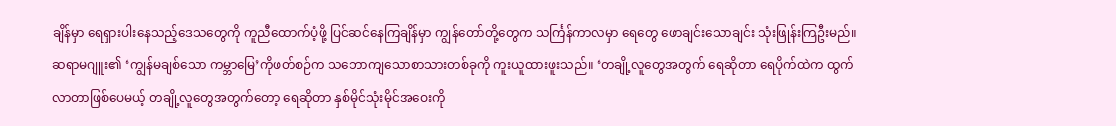ချိန်မှာ ရေရှားပါးနေသည့်ဒေသတွေကို ကူညီထောက်ပံ့ဖို့ ပြင်ဆင်နေကြချိန်မှာ ကျွန်တော်တို့တွေက သင်္ကြန်ကာလမှာ ရေတွေ ဖောချင်းသောချင်း သုံးဖြုန်းကြဦးမည်။ ဆရာမဂျူး၏ ‘ကျွန်မချစ်သော ကမ္ဘာမြေ’ကိုဖတ်စဉ်က သဘောကျသောစာသားတစ်ခုကို ကူးယူထားဖူးသည်။ ‘တချို့လူတွေအတွက် ရေဆိုတာ ရေပိုက်ထဲက ထွက်လာတာဖြစ်ပေမယ့် တချို့လူတွေအတွက်တော့ ရေဆိုတာ နှစ်မိုင်သုံးမိုင်အဝေးကို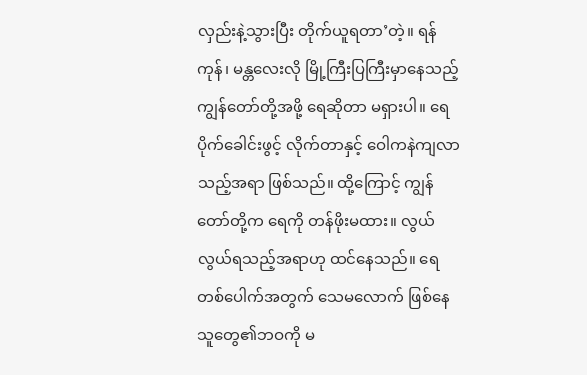လှည်းနဲ့သွားပြီး တိုက်ယူရတာ’တဲ့။ ရန်ကုန်၊ မန္တလေးလို မြို့ကြီးပြကြီးမှာနေသည့် ကျွန်တော်တို့အဖို့ ရေဆိုတာ မရှားပါ။ ရေပိုက်ခေါင်းဖွင့် လိုက်တာနှင့် ဝေါကနဲကျလာသည့်အရာ ဖြစ်သည်။ ထို့ကြောင့် ကျွန်တော်တို့က ရေကို တန်ဖိုးမထား။ လွယ်လွယ်ရသည့်အရာဟု ထင်နေသည်။ ရေတစ်ပေါက်အတွက် သေမလောက် ဖြစ်နေသူတွေ၏ဘဝကို မ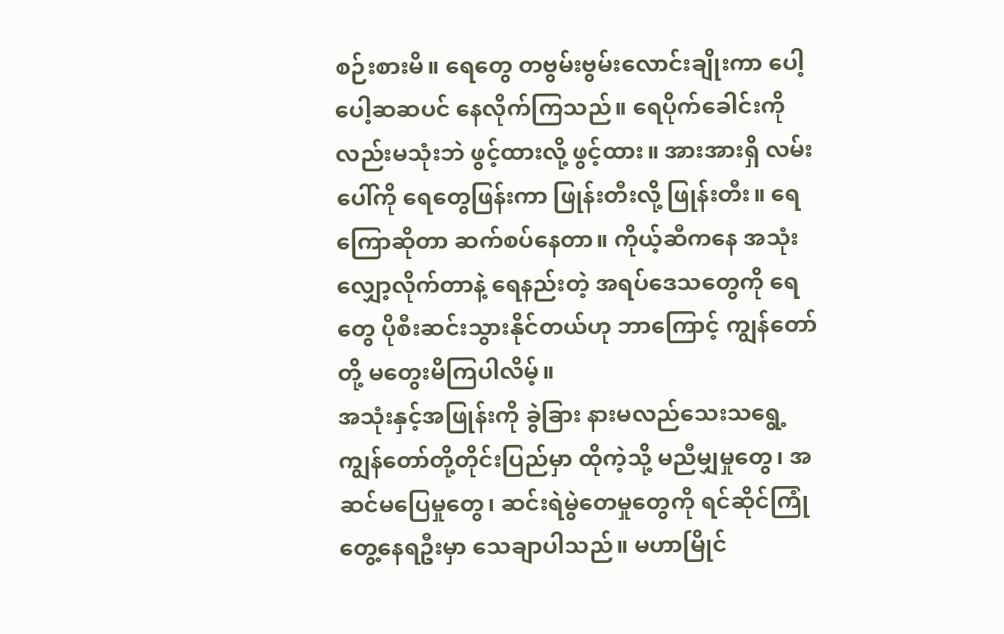စဉ်းစားမိ။ ရေတွေ တဗွမ်းဗွမ်းလောင်းချိုးကာ ပေါ့ပေါ့ဆဆပင် နေလိုက်ကြသည်။ ရေပိုက်ခေါင်းကိုလည်းမသုံးဘဲ ဖွင့်ထားလို့ ဖွင့်ထား။ အားအားရှိ လမ်းပေါ်ကို ရေတွေဖြန်းကာ ဖြုန်းတီးလို့ ဖြုန်းတီး။ ရေကြောဆိုတာ ဆက်စပ်နေတာ။ ကိုယ့်ဆီကနေ အသုံးလျှော့လိုက်တာနဲ့ ရေနည်းတဲ့ အရပ်ဒေသတွေကို ရေတွေ ပိုစီးဆင်းသွားနိုင်တယ်ဟု ဘာကြောင့် ကျွန်တော်တို့ မတွေးမိကြပါလိမ့်။
အသုံးနှင့်အဖြုန်းကို ခွဲခြား နားမလည်သေးသရွေ့ ကျွန်တော်တို့တိုင်းပြည်မှာ ထိုကဲ့သို့ မညီမျှမှုတွေ၊ အဆင်မပြေမှုတွေ၊ ဆင်းရဲမွဲတေမှုတွေကို ရင်ဆိုင်ကြုံတွေ့နေရဦးမှာ သေချာပါသည်။ မဟာမြိုင်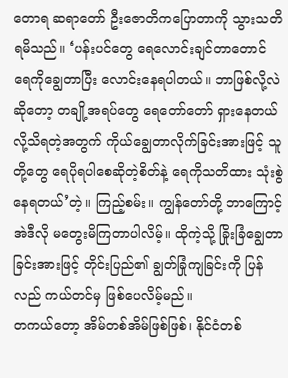တောရ ဆရာတော် ဦးဇောတိကပြောတာကို သွားသတိရမိသည်။ ‘ပန်းပင်တွေ ရေလောင်းချင်တာတောင် ရေကိုချွေတာပြီး လောင်းနေရပါတယ်။ ဘာဖြစ်လို့လဲဆိုတော့ တချို့အရပ်တွေ ရေတော်တော် ရှားနေတယ်လို့သိရတဲ့အတွက် ကိုယ်ချွေတာလိုက်ခြင်းအားဖြင့် သူတို့တွေ ရေပိုရပါစေဆိုတဲ့စိတ်နဲ့ ရေကိုသတိထား သုံးစွဲနေရတယ်’တဲ့။ ကြည့်စမ်း။ ကျွန်တော်တို့ ဘာကြောင့် အဲဒီလို မတွေးမိကြတာပါလိမ့်။ ထိုကဲ့သို့ ခြိုးခြံချွေတာခြင်းအားဖြင့် တိုင်းပြည်၏ ချွတ်ခြုံကျခြင်းကို ပြန်လည် ကယ်တင်မှ ဖြစ်ပေလိမ့်မည်။
တကယ်တော့ အိမ်တစ်အိမ်ဖြစ်ဖြစ်၊ နိုင်ငံတစ်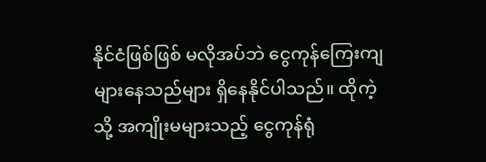နိုင်ငံဖြစ်ဖြစ် မလိုအပ်ဘဲ ငွေကုန်ကြေးကျ များနေသည်များ ရှိနေနိုင်ပါသည်။ ထိုကဲ့သို့ အကျိုးမများသည့် ငွေကုန်ရုံ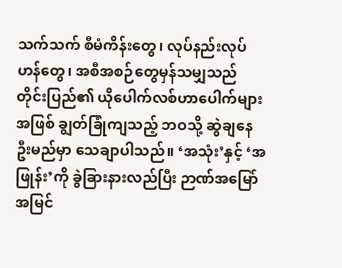သက်သက် စီမံကိန်းတွေ၊ လုပ်နည်းလုပ်ဟန်တွေ၊ အစီအစဉ်တွေမှန်သမျှသည် တိုင်းပြည်၏ ယိုပေါက်လစ်ဟာပေါက်များအဖြစ် ချွတ်ခြုံကျသည့် ဘဝသို့ ဆွဲချနေဦးမည်မှာ သေချာပါသည်။ ‘အသုံး’နှင့် ‘အဖြုန်း’ကို ခွဲခြားနားလည်ပြီး ဉာဏ်အမြော်အမြင်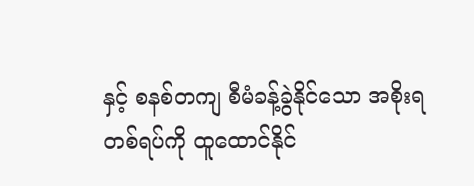နှင့် စနစ်တကျ စီမံခန့်ခွဲနိုင်သော အစိုးရတစ်ရပ်ကို ထူထောင်နိုင်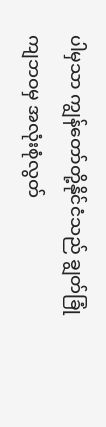ပါမှသာ ကျွန်တော်တို့နိုင်ငံသည် ချွတ်ခြုံကျဘဝမှ အလုံးစုံလွတ်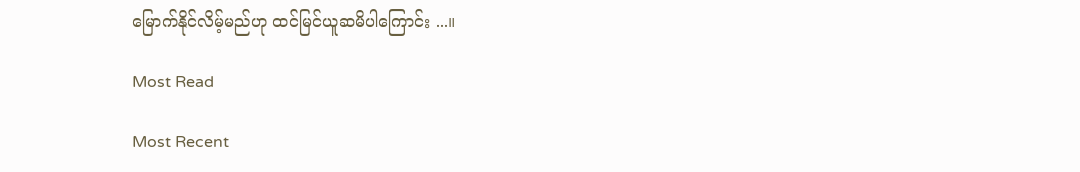မြောက်နိုင်လိမ့်မည်ဟု ထင်မြင်ယူဆမိပါကြောင်း ...။

Most Read

Most Recent